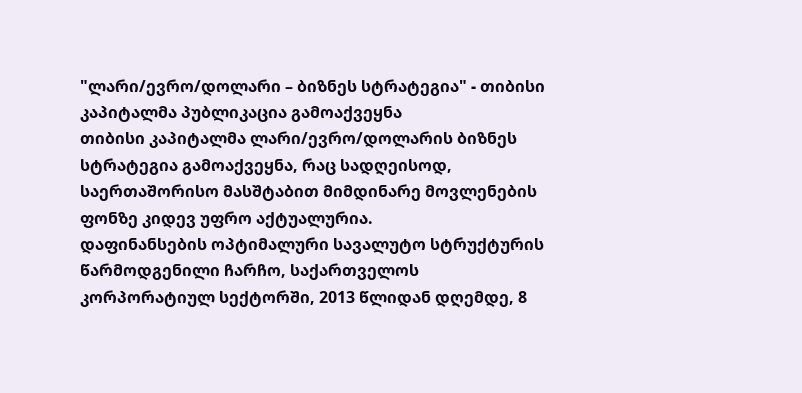"ლარი/ევრო/დოლარი – ბიზნეს სტრატეგია" - თიბისი კაპიტალმა პუბლიკაცია გამოაქვეყნა
თიბისი კაპიტალმა ლარი/ევრო/დოლარის ბიზნეს სტრატეგია გამოაქვეყნა, რაც სადღეისოდ, საერთაშორისო მასშტაბით მიმდინარე მოვლენების ფონზე კიდევ უფრო აქტუალურია.
დაფინანსების ოპტიმალური სავალუტო სტრუქტურის წარმოდგენილი ჩარჩო, საქართველოს კორპორატიულ სექტორში, 2013 წლიდან დღემდე, 8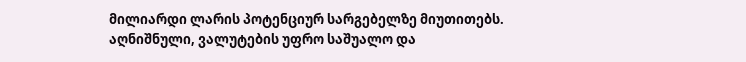მილიარდი ლარის პოტენციურ სარგებელზე მიუთითებს. აღნიშნული, ვალუტების უფრო საშუალო და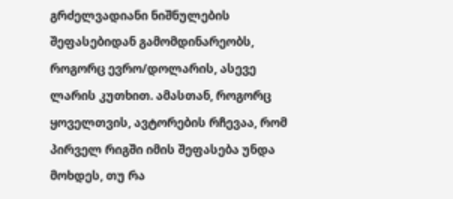გრძელვადიანი ნიშნულების შეფასებიდან გამომდინარეობს, როგორც ევრო/დოლარის, ასევე ლარის კუთხით. ამასთან, როგორც ყოველთვის, ავტორების რჩევაა, რომ პირველ რიგში იმის შეფასება უნდა მოხდეს, თუ რა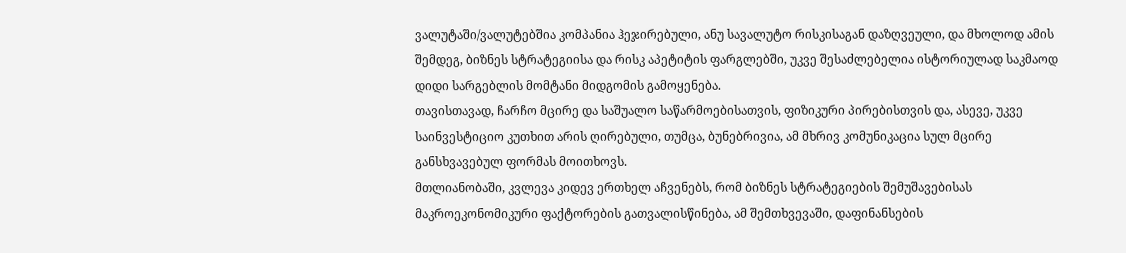ვალუტაში/ვალუტებშია კომპანია ჰეჯირებული, ანუ სავალუტო რისკისაგან დაზღვეული, და მხოლოდ ამის შემდეგ, ბიზნეს სტრატეგიისა და რისკ აპეტიტის ფარგლებში, უკვე შესაძლებელია ისტორიულად საკმაოდ დიდი სარგებლის მომტანი მიდგომის გამოყენება.
თავისთავად, ჩარჩო მცირე და საშუალო საწარმოებისათვის, ფიზიკური პირებისთვის და, ასევე, უკვე საინვესტიციო კუთხით არის ღირებული, თუმცა, ბუნებრივია, ამ მხრივ კომუნიკაცია სულ მცირე განსხვავებულ ფორმას მოითხოვს.
მთლიანობაში, კვლევა კიდევ ერთხელ აჩვენებს, რომ ბიზნეს სტრატეგიების შემუშავებისას მაკროეკონომიკური ფაქტორების გათვალისწინება, ამ შემთხვევაში, დაფინანსების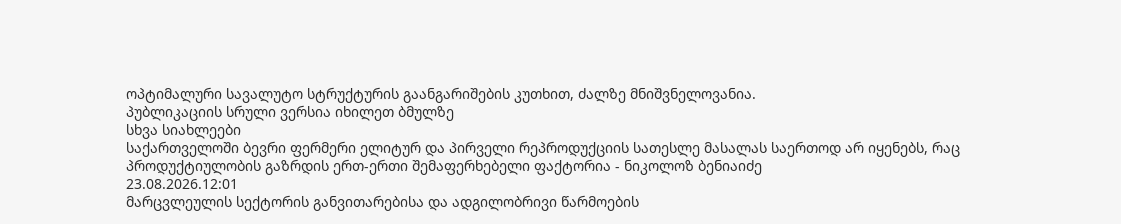ოპტიმალური სავალუტო სტრუქტურის გაანგარიშების კუთხით, ძალზე მნიშვნელოვანია.
პუბლიკაციის სრული ვერსია იხილეთ ბმულზე
სხვა სიახლეები
საქართველოში ბევრი ფერმერი ელიტურ და პირველი რეპროდუქციის სათესლე მასალას საერთოდ არ იყენებს, რაც პროდუქტიულობის გაზრდის ერთ-ერთი შემაფერხებელი ფაქტორია - ნიკოლოზ ბენიაიძე
23.08.2026.12:01
მარცვლეულის სექტორის განვითარებისა და ადგილობრივი წარმოების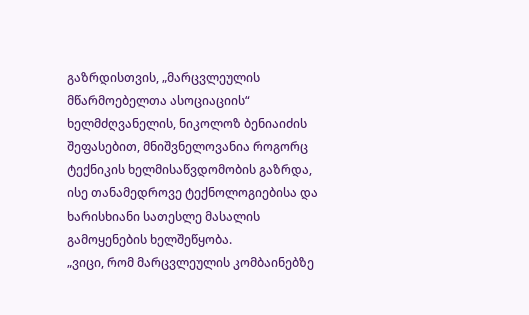გაზრდისთვის, „მარცვლეულის მწარმოებელთა ასოციაციის“ ხელმძღვანელის, ნიკოლოზ ბენიაიძის შეფასებით, მნიშვნელოვანია როგორც ტექნიკის ხელმისაწვდომობის გაზრდა, ისე თანამედროვე ტექნოლოგიებისა და ხარისხიანი სათესლე მასალის გამოყენების ხელშეწყობა.
„ვიცი, რომ მარცვლეულის კომბაინებზე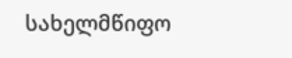სახელმწიფო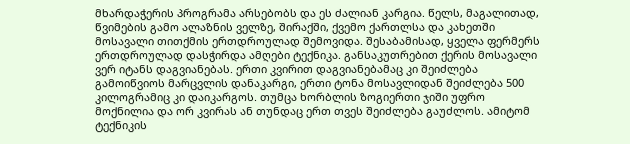მხარდაჭერის პროგრამა არსებობს და ეს ძალიან კარგია. წელს, მაგალითად, წვიმების გამო ალაზნის ველზე, შირაქში, ქვემო ქართლსა და კახეთში მოსავალი თითქმის ერთდროულად შემოვიდა. შესაბამისად, ყველა ფერმერს ერთდროულად დასჭირდა ამღები ტექნიკა. განსაკუთრებით ქერის მოსავალი ვერ იტანს დაგვიანებას. ერთი კვირით დაგვიანებამაც კი შეიძლება გამოიწვიოს მარცვლის დანაკარგი, ერთი ტონა მოსავლიდან შეიძლება 500 კილოგრამიც კი დაიკარგოს. თუმცა ხორბლის ზოგიერთი ჯიში უფრო მოქნილია და ორ კვირას ან თუნდაც ერთ თვეს შეიძლება გაუძლოს. ამიტომ ტექნიკის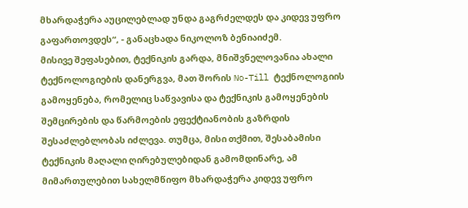მხარდაჭერა აუცილებლად უნდა გაგრძელდეს და კიდევ უფრო გაფართოვდეს“, - განაცხადა ნიკოლოზ ბენიაიძემ.
მისივე შეფასებით, ტექნიკის გარდა, მნიშვნელოვანია ახალი ტექნოლოგიების დანერგვა, მათ შორის No-Till ტექნოლოგიის გამოყენება, რომელიც საწვავისა და ტექნიკის გამოყენების შემცირების და წარმოების ეფექტიანობის გაზრდის შესაძლებლობას იძლევა. თუმცა, მისი თქმით, შესაბამისი ტექნიკის მაღალი ღირებულებიდან გამომდინარე, ამ მიმართულებით სახელმწიფო მხარდაჭერა კიდევ უფრო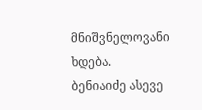მნიშვნელოვანი ხდება.
ბენიაიძე ასევე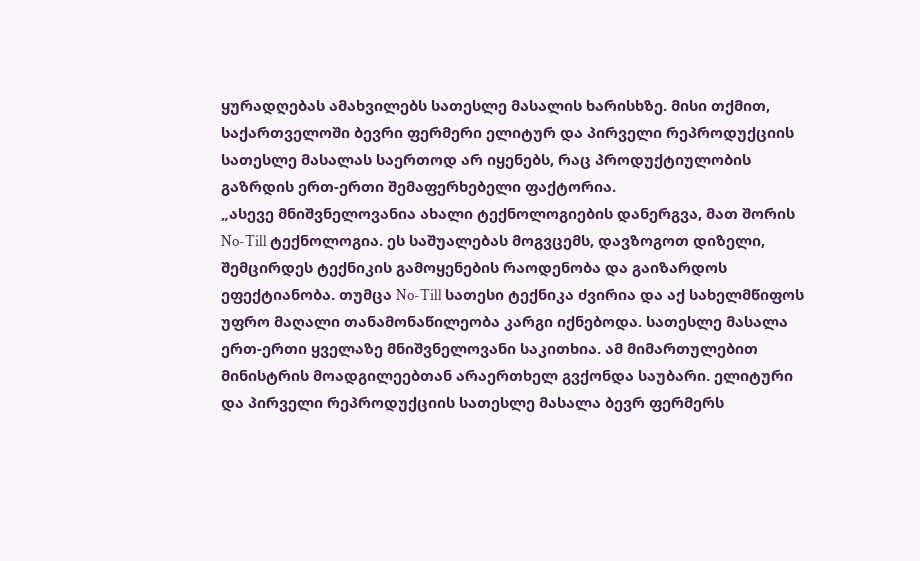ყურადღებას ამახვილებს სათესლე მასალის ხარისხზე. მისი თქმით, საქართველოში ბევრი ფერმერი ელიტურ და პირველი რეპროდუქციის სათესლე მასალას საერთოდ არ იყენებს, რაც პროდუქტიულობის გაზრდის ერთ-ერთი შემაფერხებელი ფაქტორია.
„ასევე მნიშვნელოვანია ახალი ტექნოლოგიების დანერგვა, მათ შორის No-Till ტექნოლოგია. ეს საშუალებას მოგვცემს, დავზოგოთ დიზელი, შემცირდეს ტექნიკის გამოყენების რაოდენობა და გაიზარდოს ეფექტიანობა. თუმცა No-Till სათესი ტექნიკა ძვირია და აქ სახელმწიფოს უფრო მაღალი თანამონაწილეობა კარგი იქნებოდა. სათესლე მასალა ერთ-ერთი ყველაზე მნიშვნელოვანი საკითხია. ამ მიმართულებით მინისტრის მოადგილეებთან არაერთხელ გვქონდა საუბარი. ელიტური და პირველი რეპროდუქციის სათესლე მასალა ბევრ ფერმერს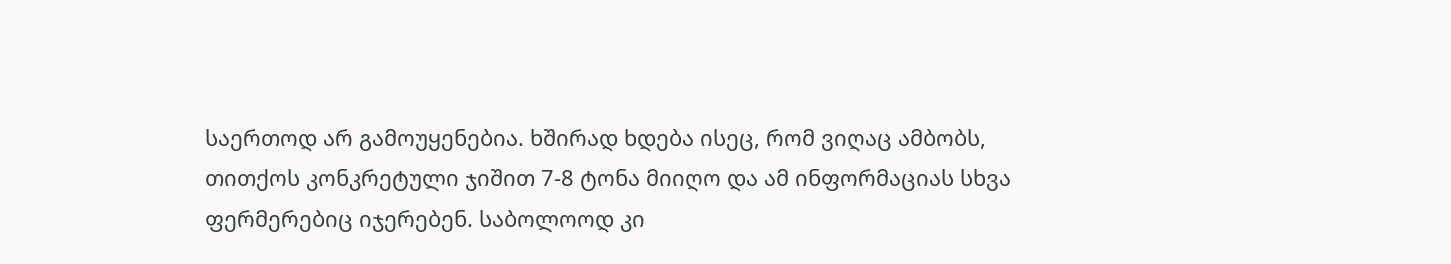საერთოდ არ გამოუყენებია. ხშირად ხდება ისეც, რომ ვიღაც ამბობს, თითქოს კონკრეტული ჯიშით 7-8 ტონა მიიღო და ამ ინფორმაციას სხვა ფერმერებიც იჯერებენ. საბოლოოდ კი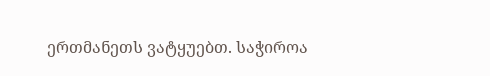ერთმანეთს ვატყუებთ. საჭიროა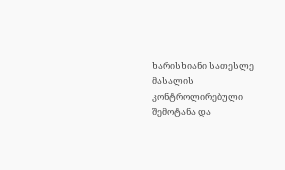ხარისხიანი სათესლე მასალის კონტროლირებული შემოტანა და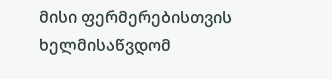მისი ფერმერებისთვის ხელმისაწვდომ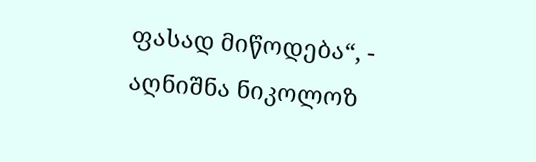ფასად მიწოდება“, - აღნიშნა ნიკოლოზ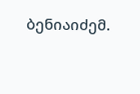ბენიაიძემ.